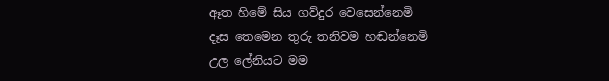ඈත හිමේ සිය ගව්දුර වෙසෙන්නෙමි
දෑස තෙමෙන තුරු තනිවම හඬන්නෙමි
උල ලේනියට මම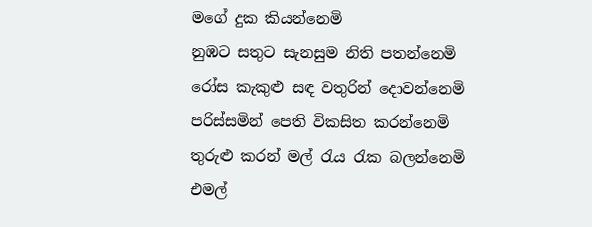මගේ දුක කියන්නෙමි
නුඹට සතුට සැනසුම නිති පතන්නෙමි
රෝස කැකුළු සඳ වතුරින් දොවන්නෙමි
පරිස්සමින් පෙති විකසිත කරන්නෙමි
තුරුළු කරන් මල් රැය රැක බලන්නෙමි
එමල්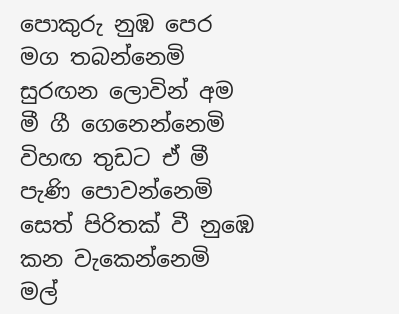පොකුරු නුඹ පෙර මග තබන්නෙමි
සුරඟන ලොවින් අම මී ගී ගෙනෙන්නෙමි
විහඟ තුඩට ඒ මී පැණි පොවන්නෙමි
සෙත් පිරිතක් වී නුඹෙ කන වැකෙන්නෙමි
මල්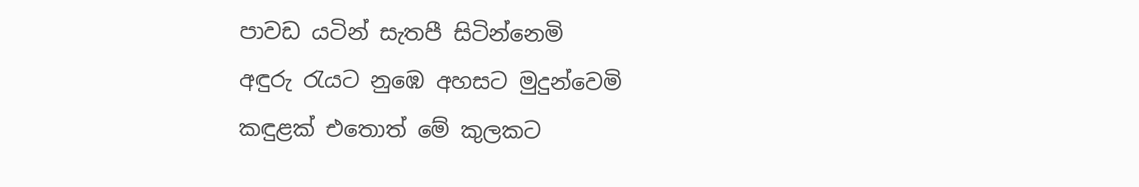පාවඩ යටින් සැතපී සිටින්නෙමි
අඳුරු රැයට නුඹෙ අහසට මුදුන්වෙමි
කඳුළක් එතොත් මේ කුලකට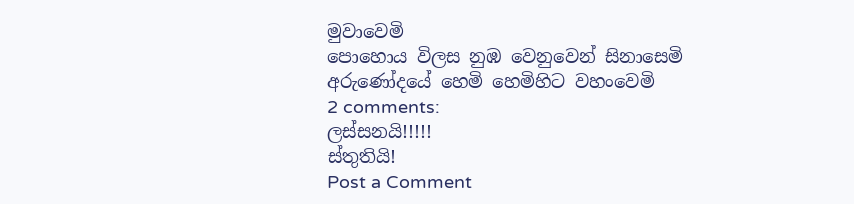මුවාවෙමි
පොහොය විලස නුඹ වෙනුවෙන් සිනාසෙමි
අරුණෝදයේ හෙමි හෙමිහිට වහංවෙමි
2 comments:
ලස්සනයි!!!!!
ස්තුතියි!
Post a Comment